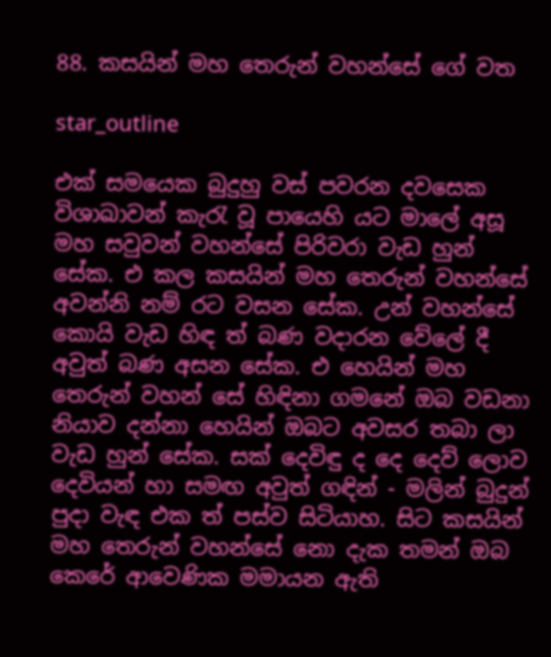88. කසයින් මහ තෙරුන් වහන්සේ ගේ වත

star_outline

එක් සමයෙක බුදුහු වස් පවරන දවසෙක විශාඛාවන් කැරැ වූ පායෙහි යට මාලේ අසූ මහ සවුවන් වහන්සේ පිරිවරා වැඩ හුන් සේක. එ කල කසයින් මහ තෙරුන් වහන්සේ අවන්නි නම් රට වසන සේක. උන් වහන්සේ කොයි වැඩ හිඳ ත් බණ වදාරන වේලේ දී අවුත් බණ අසන සේක. එ හෙයින් මහ තෙරුන් වහන් සේ හිඳිනා ගමනේ ඔබ වඩනා නියාව දන්නා හෙයින් ඔබට අවසර තබා ලා වැඩ හුන් සේක. සක් දෙවිඳු ද දෙ දෙව් ලොව දෙවියන් හා සමඟ අවුත් ගඳින් - මලින් බුදුන් පුදා වැඳ එක ත් පස්ව සිටියාහ. සිට කසයින් මහ තෙරුන් වහන්සේ නො දැක තමන් ඔබ කෙරේ ආවෙණික මමායන ඇති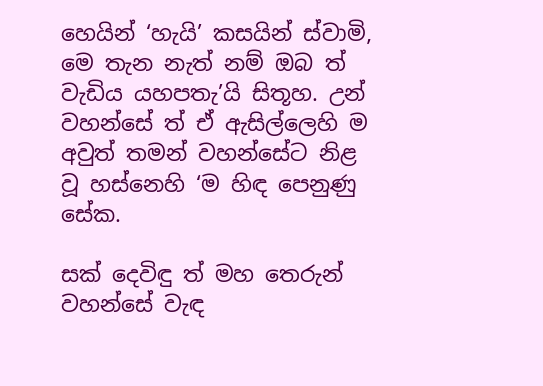හෙයින් ‘හැයි’ කසයින් ස්වාමි, මෙ තැන නැත් නම් ඔබ ත් වැඩිය යහපතැ’යි සිතූහ. උන් වහන්සේ ත් ඒ ඇසිල්ලෙහි ම අවුත් තමන් වහන්සේට නිළ වූ හස්නෙහි ‘ම හිඳ පෙනුණු සේක.

සක් දෙවිඳු ත් මහ තෙරුන් වහන්සේ වැඳ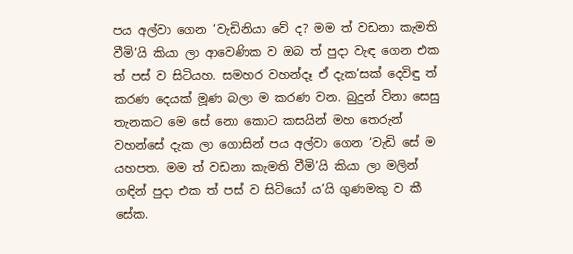පය අල්වා ගෙන ‘වැඩිනියා වේ ද? මම ත් වඩනා කැමති වීමි’යි කියා ලා ආවෙණික ව ඔබ ත් පුදා වැඳ ගෙන එක ත් පස් ව සිටියහ. සමහර වහන්දෑ ඒ දැක’සක් දෙවිඳු ත් කරණ දෙයක් මූණ බලා ම කරණ වන. බුදුන් විනා සෙසු තැනකට මෙ සේ නො කොට කසයින් මහ තෙරුන් වහන්සේ දැක ලා ගොසින් පය අල්වා ගෙන ‘වැඩි සේ ම යහපත. මම ත් වඩනා කැමති වීමි’යි කියා ලා මලින් ගඳින් පුදා එක ත් පස් ව සිටියෝ ය’යි ගුණමකු ව කී සේක.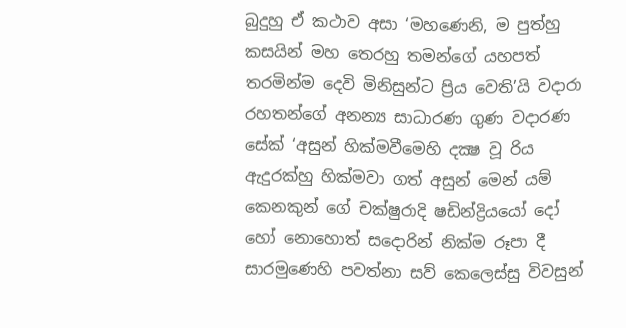බුදුහු ඒ කථාව අසා ‘මහණෙනි, ම පුත්හු කසයින් මහ තෙරහු තමන්ගේ යහපත් තරමින්ම දෙවි මිනිසුන්ට ප්‍රිය වෙති’යි වදාරා රහතන්ගේ අනන්‍ය සාධාරණ ගුණ වදාරණ සේක් ‘අසුන් හික්මවීමෙහි දක්‍ෂ වූ රිය ඇදුරක්හු හික්මවා ගත් අසුන් මෙන් යම් කෙනකුන් ගේ චක්ෂුරාදි ෂඩින්ද්‍රියයෝ දෝ හෝ නොහොත් සදොරින් නික්ම රූපා දී සාරමුණෙහි පවත්නා සව් කෙලෙස්සු විවසුන්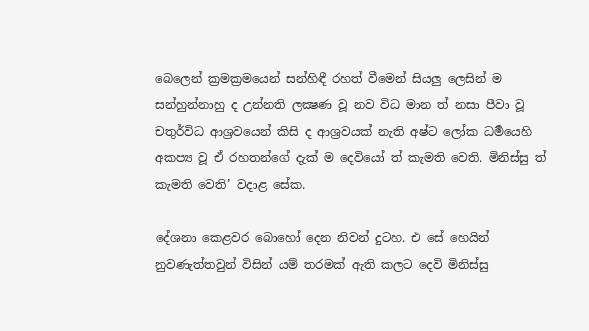බෙලෙන් ක්‍රමක්‍රමයෙන් සන්හිඳී රහත් වීමෙන් සියලු ලෙසින් ම සන්හුන්නාහු ද උන්නති ලක්‍ෂණ වූ නව විධ මාන ත් නසා පීවා වූ චතුර්විධ ආශ්‍රවයෙන් කිසි ද ආශ්‍රවයක් නැති අෂ්ට ලෝක ධර්‍මයෙහි අකප්‍ය වූ ඒ රහතන්ගේ දැක් ම දෙවියෝ ත් කැමති වෙති. මිනිස්සු ත් කැමති වෙති’ වදාළ සේක.

දේශනා කෙළවර බොහෝ දෙන නිවන් දුටහ. එ සේ හෙයින් නුවණැත්තවුන් විසින් යම් තරමක් ඇති කලට දෙවි මිනිස්සු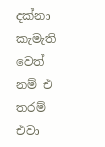දක්නා කැමැති වෙත් නම් එ තරම් එවා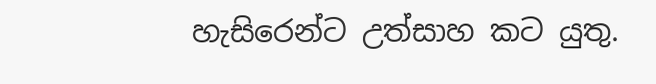හැසිරෙන්ට උත්සාහ කට යුතු.